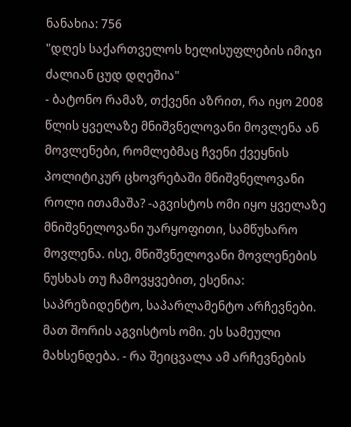ნანახია: 756
"დღეს საქართველოს ხელისუფლების იმიჯი ძალიან ცუდ დღეშია"
- ბატონო რამაზ, თქვენი აზრით, რა იყო 2008 წლის ყველაზე მნიშვნელოვანი მოვლენა ან მოვლენები, რომლებმაც ჩვენი ქვეყნის პოლიტიკურ ცხოვრებაში მნიშვნელოვანი როლი ითამაშა? -აგვისტოს ომი იყო ყველაზე მნიშვნელოვანი უარყოფითი, სამწუხარო მოვლენა. ისე, მნიშვნელოვანი მოვლენების ნუსხას თუ ჩამოვყვებით, ესენია: საპრეზიდენტო, საპარლამენტო არჩევნები. მათ შორის აგვისტოს ომი. ეს სამეული მახსენდება. - რა შეიცვალა ამ არჩევნების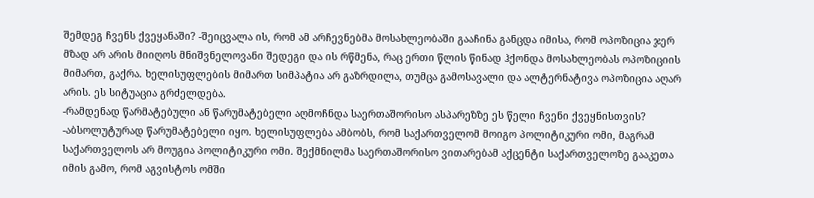შემდეგ ჩვენს ქვეყანაში? -შეიცვალა ის, რომ ამ არჩევნებმა მოსახლეობაში გააჩინა განცდა იმისა, რომ ოპოზიცია ჯერ მზად არ არის მიიღოს მნიშვნელოვანი შედეგი და ის რწმენა, რაც ერთი წლის წინად ჰქონდა მოსახლეობას ოპოზიციის მიმართ, გაქრა. ხელისუფლების მიმართ სიმპატია არ გაზრდილა, თუმცა გამოსავალი და ალტერნატივა ოპოზიცია აღარ არის. ეს სიტუაცია გრძელდება.
-რამდენად წარმატებული ან წარუმატებელი აღმოჩნდა საერთაშორისო ასპარეზზე ეს წელი ჩვენი ქვეყნისთვის? -აბსოლუტურად წარუმატებელი იყო. ხელისუფლება ამბობს, რომ საქართველომ მოიგო პოლიტიკური ომი, მაგრამ საქართველოს არ მოუგია პოლიტიკური ომი. შექმნილმა საერთაშორისო ვითარებამ აქცენტი საქართველოზე გააკეთა იმის გამო, რომ აგვისტოს ომში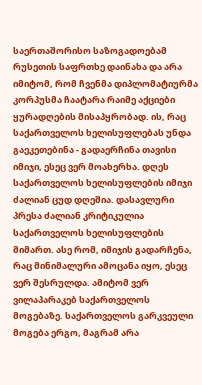საერთაშორისო საზოგადოებამ რუსეთის საფრთხე დაინახა და არა იმიტომ, რომ ჩვენმა დიპლომატიურმა კორპუსმა ჩაატარა რაიმე აქციები ყურადღების მისაპყრობად. ის, რაც საქართველოს ხელისუფლებას უნდა გაეკეთებინა - გადაერჩინა თავისი იმიჯი, ესეც ვერ მოახერხა. დღეს საქართველოს ხელისუფლების იმიჯი ძალიან ცუდ დღეშია. დასავლური პრესა ძალიან კრიტიკულია საქართველოს ხელისუფლების მიმართ. ასე რომ, იმიჯის გადარჩენა, რაც მინიმალური ამოცანა იყო, ესეც ვერ შესრულდა. ამიტომ ვერ ვილაპარაკებ საქართველოს მოგებაზე. საქართველოს გარკვეული მოგება ერგო, მაგრამ არა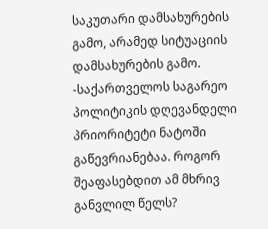საკუთარი დამსახურების გამო, არამედ სიტუაციის დამსახურების გამო.
-საქართველოს საგარეო პოლიტიკის დღევანდელი პრიორიტეტი ნატოში გაწევრიანებაა. როგორ შეაფასებდით ამ მხრივ განვლილ წელს?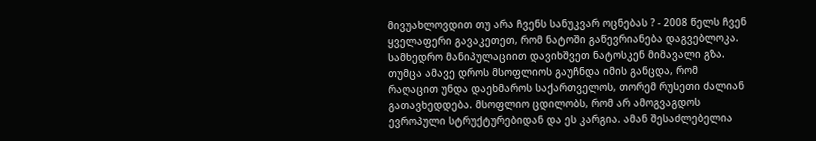მივუახლოვდით თუ არა ჩვენს სანუკვარ ოცნებას ? - 2008 წელს ჩვენ ყველაფერი გავაკეთეთ, რომ ნატოში გაწევრიანება დაგვებლოკა. სამხედრო მანიპულაციით დავიხშვეთ ნატოსკენ მიმავალი გზა. თუმცა ამავე დროს მსოფლიოს გაუჩნდა იმის განცდა, რომ რაღაცით უნდა დაეხმაროს საქართველოს, თორემ რუსეთი ძალიან გათავხედდება. მსოფლიო ცდილობს, რომ არ ამოგვაგდოს ევროპული სტრუქტურებიდან და ეს კარგია. ამან შესაძლებელია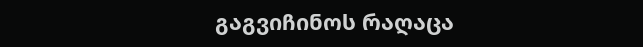გაგვიჩინოს რაღაცა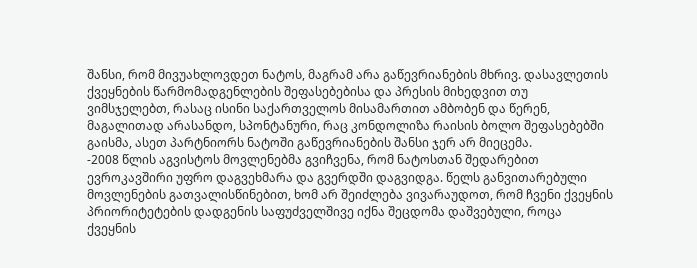შანსი, რომ მივუახლოვდეთ ნატოს, მაგრამ არა გაწევრიანების მხრივ. დასავლეთის ქვეყნების წარმომადგენლების შეფასებებისა და პრესის მიხედვით თუ ვიმსჯელებთ, რასაც ისინი საქართველოს მისამართით ამბობენ და წერენ, მაგალითად არასანდო, სპონტანური, რაც კონდოლიზა რაისის ბოლო შეფასებებში გაისმა, ასეთ პარტნიორს ნატოში გაწევრიანების შანსი ჯერ არ მიეცემა.
-2008 წლის აგვისტოს მოვლენებმა გვიჩვენა, რომ ნატოსთან შედარებით ევროკავშირი უფრო დაგვეხმარა და გვერდში დაგვიდგა. წელს განვითარებული მოვლენების გათვალისწინებით, ხომ არ შეიძლება ვივარაუდოთ, რომ ჩვენი ქვეყნის პრიორიტეტების დადგენის საფუძველშივე იქნა შეცდომა დაშვებული, როცა ქვეყნის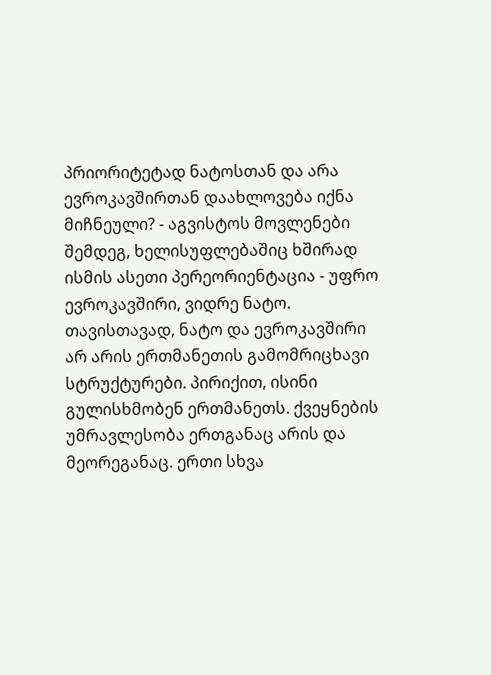პრიორიტეტად ნატოსთან და არა ევროკავშირთან დაახლოვება იქნა მიჩნეული? - აგვისტოს მოვლენები შემდეგ, ხელისუფლებაშიც ხშირად ისმის ასეთი პერეორიენტაცია - უფრო ევროკავშირი, ვიდრე ნატო. თავისთავად, ნატო და ევროკავშირი არ არის ერთმანეთის გამომრიცხავი სტრუქტურები. პირიქით, ისინი გულისხმობენ ერთმანეთს. ქვეყნების უმრავლესობა ერთგანაც არის და მეორეგანაც. ერთი სხვა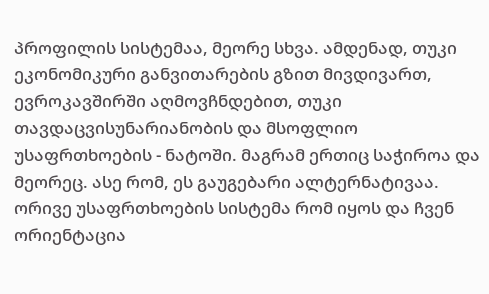პროფილის სისტემაა, მეორე სხვა. ამდენად, თუკი ეკონომიკური განვითარების გზით მივდივართ, ევროკავშირში აღმოვჩნდებით, თუკი თავდაცვისუნარიანობის და მსოფლიო უსაფრთხოების - ნატოში. მაგრამ ერთიც საჭიროა და მეორეც. ასე რომ, ეს გაუგებარი ალტერნატივაა. ორივე უსაფრთხოების სისტემა რომ იყოს და ჩვენ ორიენტაცია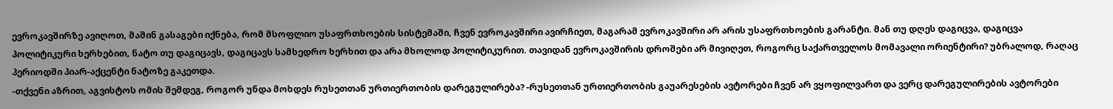ევროკავშირზე ავიღოთ, მაშინ გასაგები იქნება, რომ მსოფლიო უსაფრთხოების სისტემაში, ჩვენ ევროკავშირი ავირჩიეთ, მაგარამ ევროკავშირი არ არის უსაფრთხოების გარანტი. მან თუ დღეს დაგიცვა, დაგიცვა პოლიტიკური ხერხებით, ნატო თუ დაგიცავს, დაგიცავს სამხედრო ხერხით და არა მხოლოდ პოლიტიკურით. თავიდან ევროკავშირის დროშები არ მივიღეთ, როგორც საქართველოს მომავალი ორიენტირი? უბრალოდ, რაღაც პერიოდში პიარ-აქცენტი ნატოზე გაკეთდა.
-თქვენი აზრით, აგვისტოს ომის შემდეგ, როგორ უნდა მოხდეს რუსეთთან ურთიერთობის დარეგულირება? -რუსეთთან ურთიერთობის გაუარესების ავტორები ჩვენ არ ვყოფილვართ და ვერც დარეგულირების ავტორები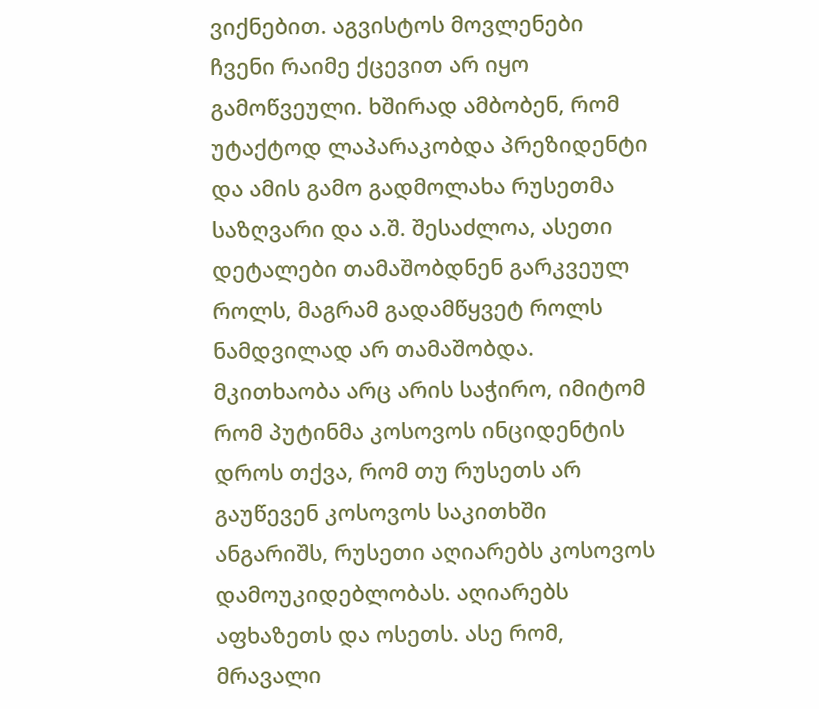ვიქნებით. აგვისტოს მოვლენები ჩვენი რაიმე ქცევით არ იყო გამოწვეული. ხშირად ამბობენ, რომ უტაქტოდ ლაპარაკობდა პრეზიდენტი და ამის გამო გადმოლახა რუსეთმა საზღვარი და ა.შ. შესაძლოა, ასეთი დეტალები თამაშობდნენ გარკვეულ როლს, მაგრამ გადამწყვეტ როლს ნამდვილად არ თამაშობდა. მკითხაობა არც არის საჭირო, იმიტომ რომ პუტინმა კოსოვოს ინციდენტის დროს თქვა, რომ თუ რუსეთს არ გაუწევენ კოსოვოს საკითხში ანგარიშს, რუსეთი აღიარებს კოსოვოს დამოუკიდებლობას. აღიარებს აფხაზეთს და ოსეთს. ასე რომ, მრავალი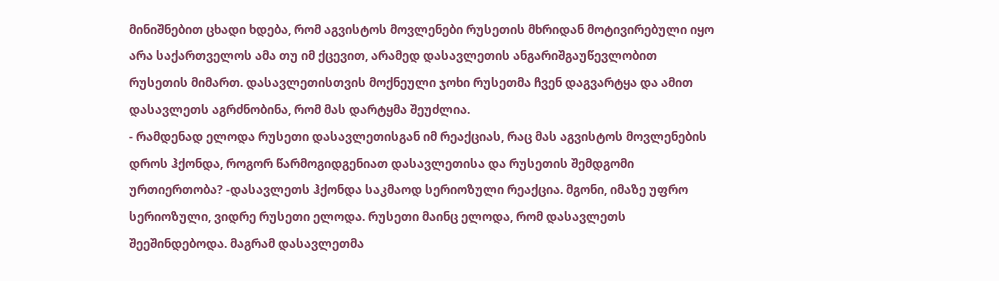მინიშნებით ცხადი ხდება, რომ აგვისტოს მოვლენები რუსეთის მხრიდან მოტივირებული იყო არა საქართველოს ამა თუ იმ ქცევით, არამედ დასავლეთის ანგარიშგაუწევლობით რუსეთის მიმართ. დასავლეთისთვის მოქნეული ჯოხი რუსეთმა ჩვენ დაგვარტყა და ამით დასავლეთს აგრძნობინა, რომ მას დარტყმა შეუძლია.
- რამდენად ელოდა რუსეთი დასავლეთისგან იმ რეაქციას, რაც მას აგვისტოს მოვლენების დროს ჰქონდა, როგორ წარმოგიდგენიათ დასავლეთისა და რუსეთის შემდგომი ურთიერთობა? -დასავლეთს ჰქონდა საკმაოდ სერიოზული რეაქცია. მგონი, იმაზე უფრო სერიოზული, ვიდრე რუსეთი ელოდა. რუსეთი მაინც ელოდა, რომ დასავლეთს შეეშინდებოდა. მაგრამ დასავლეთმა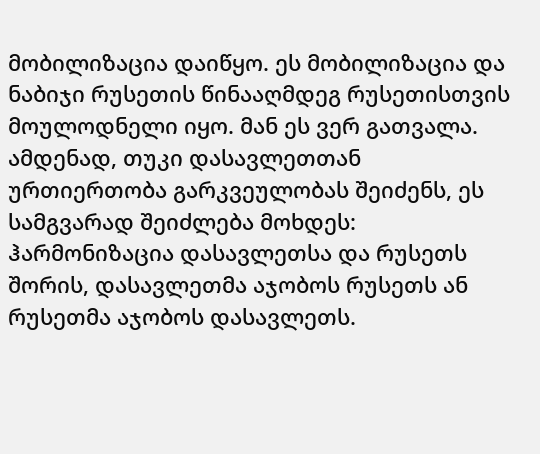მობილიზაცია დაიწყო. ეს მობილიზაცია და ნაბიჯი რუსეთის წინააღმდეგ რუსეთისთვის მოულოდნელი იყო. მან ეს ვერ გათვალა. ამდენად, თუკი დასავლეთთან ურთიერთობა გარკვეულობას შეიძენს, ეს სამგვარად შეიძლება მოხდეს: ჰარმონიზაცია დასავლეთსა და რუსეთს შორის, დასავლეთმა აჯობოს რუსეთს ან რუსეთმა აჯობოს დასავლეთს.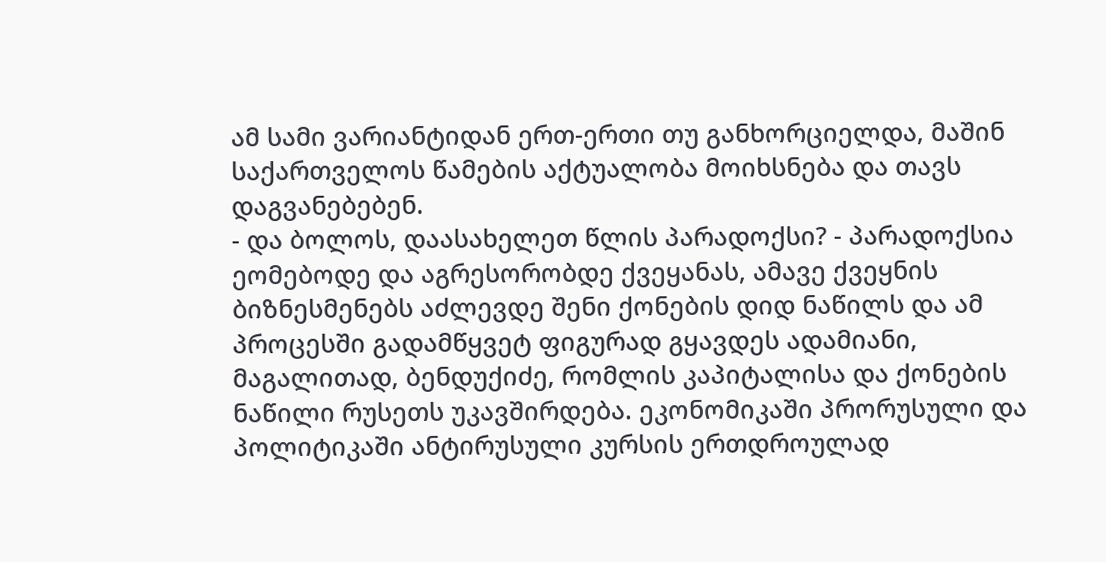ამ სამი ვარიანტიდან ერთ-ერთი თუ განხორციელდა, მაშინ საქართველოს წამების აქტუალობა მოიხსნება და თავს დაგვანებებენ.
- და ბოლოს, დაასახელეთ წლის პარადოქსი? - პარადოქსია ეომებოდე და აგრესორობდე ქვეყანას, ამავე ქვეყნის ბიზნესმენებს აძლევდე შენი ქონების დიდ ნაწილს და ამ პროცესში გადამწყვეტ ფიგურად გყავდეს ადამიანი, მაგალითად, ბენდუქიძე, რომლის კაპიტალისა და ქონების ნაწილი რუსეთს უკავშირდება. ეკონომიკაში პრორუსული და პოლიტიკაში ანტირუსული კურსის ერთდროულად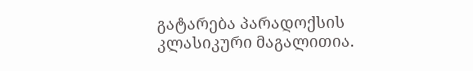გატარება პარადოქსის კლასიკური მაგალითია.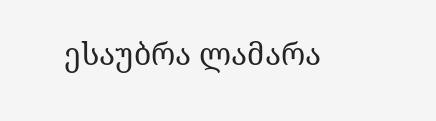ესაუბრა ლამარა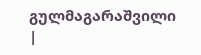გულმაგარაშვილი
|